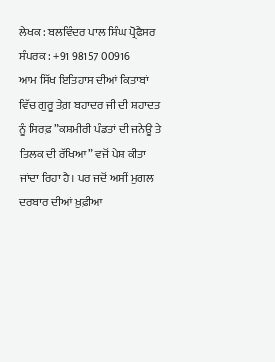ਲੇਖਕ : ਬਲਵਿੰਦਰ ਪਾਲ ਸਿੰਘ ਪ੍ਰੋਫੈਸਰ
ਸੰਪਰਕ : +91 98157 00916
ਆਮ ਸਿੱਖ ਇਤਿਹਾਸ ਦੀਆਂ ਕਿਤਾਬਾਂ ਵਿੱਚ ਗੁਰੂ ਤੇਗ਼ ਬਹਾਦਰ ਜੀ ਦੀ ਸ਼ਹਾਦਤ ਨੂੰ ਸਿਰਫ਼ ”ਕਸ਼ਮੀਰੀ ਪੰਡਤਾਂ ਦੀ ਜਨੇਊ ਤੇ ਤਿਲਕ ਦੀ ਰੱਖਿਆ” ਵਜੋਂ ਪੇਸ਼ ਕੀਤਾ ਜਾਂਦਾ ਰਿਹਾ ਹੈ। ਪਰ ਜਦੋਂ ਅਸੀਂ ਮੁਗਲ ਦਰਬਾਰ ਦੀਆਂ ਖ਼ੁਫ਼ੀਆ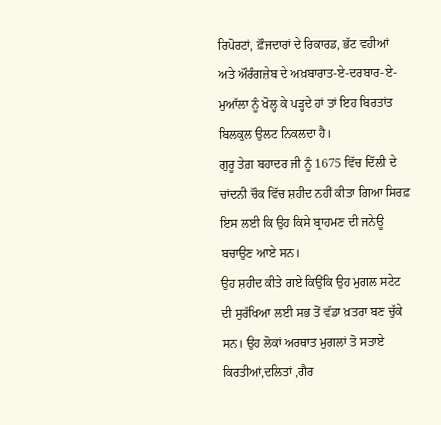ਰਿਪੋਰਟਾਂ, ਫ਼ੌਜਦਾਰਾਂ ਦੇ ਰਿਕਾਰਡ, ਭੱਟ ਵਹੀਆਂ ਅਤੇ ਔਰੰਗਜ਼ੇਬ ਦੇ ਅਖ਼ਬਾਰਾਤ-ਏ-ਦਰਬਾਰ-ਏ-ਮੁਆੱਲਾ ਨੂੰ ਖੋਲ੍ਹ ਕੇ ਪੜ੍ਹਦੇ ਹਾਂ ਤਾਂ ਇਹ ਬਿਰਤਾਂਤ ਬਿਲਕੁਲ ਉਲਟ ਨਿਕਲਦਾ ਹੈ।
ਗੁਰੂ ਤੇਗ਼ ਬਹਾਦਰ ਜੀ ਨੂੰ 1675 ਵਿੱਚ ਦਿੱਲੀ ਦੇ ਚਾਂਦਨੀ ਚੌਕ ਵਿੱਚ ਸ਼ਹੀਦ ਨਹੀਂ ਕੀਤਾ ਗਿਆ ਸਿਰਫ਼ ਇਸ ਲਈ ਕਿ ਉਹ ਕਿਸੇ ਬ੍ਰਾਹਮਣ ਦੀ ਜਨੇਊ ਬਚਾਉਣ ਆਏ ਸਨ।
ਉਹ ਸ਼ਹੀਦ ਕੀਤੇ ਗਏ ਕਿਉਂਕਿ ਉਹ ਮੁਗਲ ਸਟੇਟ ਦੀ ਸੁਰੱਖਿਆ ਲਈ ਸਭ ਤੋਂ ਵੱਡਾ ਖ਼ਤਰਾ ਬਣ ਚੁੱਕੇ ਸਨ। ਉਹ ਲੋਕਾਂ ਅਰਥਾਤ ਮੁਗਲਾਂ ਤੋ ਸਤਾਏ ਕਿਰਤੀਆਂ,ਦਲਿਤਾਂ ,ਗੈਰ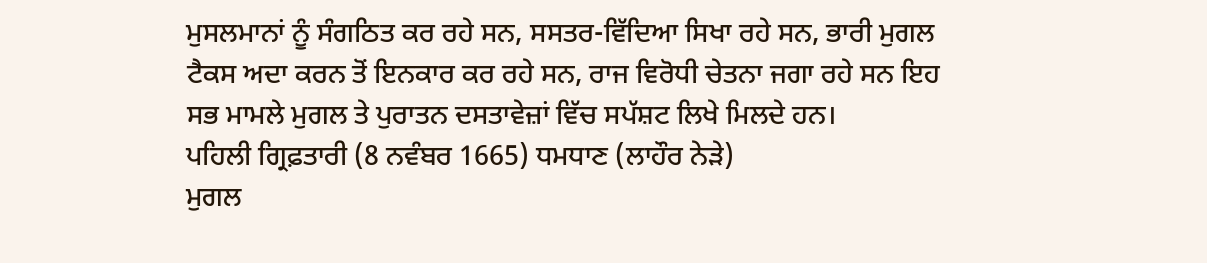ਮੁਸਲਮਾਨਾਂ ਨੂੰ ਸੰਗਠਿਤ ਕਰ ਰਹੇ ਸਨ, ਸਸਤਰ-ਵਿੱਦਿਆ ਸਿਖਾ ਰਹੇ ਸਨ, ਭਾਰੀ ਮੁਗਲ ਟੈਕਸ ਅਦਾ ਕਰਨ ਤੋਂ ਇਨਕਾਰ ਕਰ ਰਹੇ ਸਨ, ਰਾਜ ਵਿਰੋਧੀ ਚੇਤਨਾ ਜਗਾ ਰਹੇ ਸਨ ਇਹ ਸਭ ਮਾਮਲੇ ਮੁਗਲ ਤੇ ਪੁਰਾਤਨ ਦਸਤਾਵੇਜ਼ਾਂ ਵਿੱਚ ਸਪੱਸ਼ਟ ਲਿਖੇ ਮਿਲਦੇ ਹਨ।
ਪਹਿਲੀ ਗ੍ਰਿਫ਼ਤਾਰੀ (8 ਨਵੰਬਰ 1665) ਧਮਧਾਣ (ਲਾਹੌਰ ਨੇੜੇ)
ਮੁਗਲ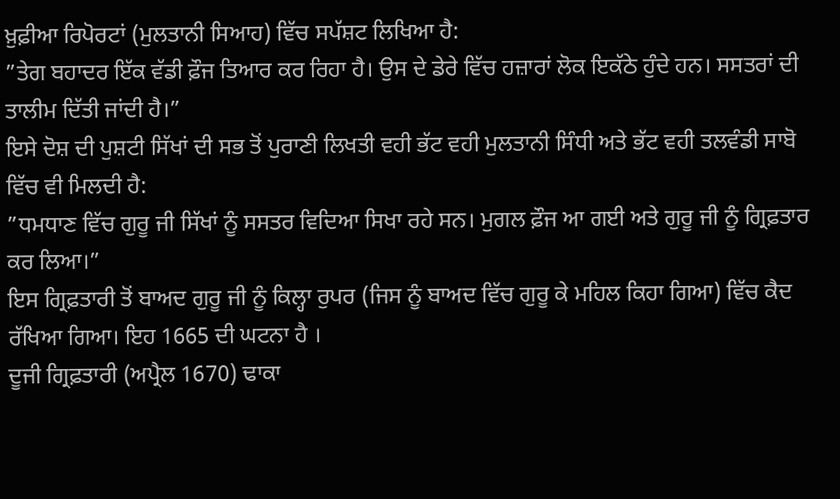ਖ਼ੁਫ਼ੀਆ ਰਿਪੋਰਟਾਂ (ਮੁਲਤਾਨੀ ਸਿਆਹ) ਵਿੱਚ ਸਪੱਸ਼ਟ ਲਿਖਿਆ ਹੈ:
”ਤੇਗ ਬਹਾਦਰ ਇੱਕ ਵੱਡੀ ਫ਼ੌਜ ਤਿਆਰ ਕਰ ਰਿਹਾ ਹੈ। ਉਸ ਦੇ ਡੇਰੇ ਵਿੱਚ ਹਜ਼ਾਰਾਂ ਲੋਕ ਇਕੱਠੇ ਹੁੰਦੇ ਹਨ। ਸਸਤਰਾਂ ਦੀ ਤਾਲੀਮ ਦਿੱਤੀ ਜਾਂਦੀ ਹੈ।”
ਇਸੇ ਦੋਸ਼ ਦੀ ਪੁਸ਼ਟੀ ਸਿੱਖਾਂ ਦੀ ਸਭ ਤੋਂ ਪੁਰਾਣੀ ਲਿਖਤੀ ਵਹੀ ਭੱਟ ਵਹੀ ਮੁਲਤਾਨੀ ਸਿੰਧੀ ਅਤੇ ਭੱਟ ਵਹੀ ਤਲਵੰਡੀ ਸਾਬੋ ਵਿੱਚ ਵੀ ਮਿਲਦੀ ਹੈ:
”ਧਮਧਾਣ ਵਿੱਚ ਗੁਰੂ ਜੀ ਸਿੱਖਾਂ ਨੂੰ ਸਸਤਰ ਵਿਦਿਆ ਸਿਖਾ ਰਹੇ ਸਨ। ਮੁਗਲ ਫ਼ੌਜ ਆ ਗਈ ਅਤੇ ਗੁਰੂ ਜੀ ਨੂੰ ਗ੍ਰਿਫ਼ਤਾਰ ਕਰ ਲਿਆ।”
ਇਸ ਗ੍ਰਿਫ਼ਤਾਰੀ ਤੋਂ ਬਾਅਦ ਗੁਰੂ ਜੀ ਨੂੰ ਕਿਲ੍ਹਾ ਰੁਪਰ (ਜਿਸ ਨੂੰ ਬਾਅਦ ਵਿੱਚ ਗੁਰੂ ਕੇ ਮਹਿਲ ਕਿਹਾ ਗਿਆ) ਵਿੱਚ ਕੈਦ ਰੱਖਿਆ ਗਿਆ। ਇਹ 1665 ਦੀ ਘਟਨਾ ਹੈ ।
ਦੂਜੀ ਗ੍ਰਿਫ਼ਤਾਰੀ (ਅਪ੍ਰੈਲ 1670) ਢਾਕਾ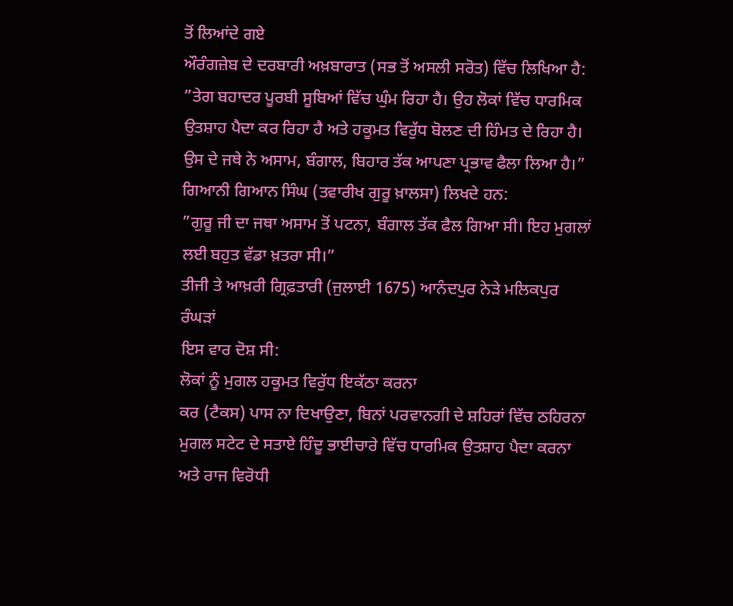ਤੋਂ ਲਿਆਂਦੇ ਗਏ
ਔਰੰਗਜ਼ੇਬ ਦੇ ਦਰਬਾਰੀ ਅਖ਼ਬਾਰਾਤ (ਸਭ ਤੋਂ ਅਸਲੀ ਸਰੋਤ) ਵਿੱਚ ਲਿਖਿਆ ਹੈ:
”ਤੇਗ ਬਹਾਦਰ ਪੂਰਬੀ ਸੂਬਿਆਂ ਵਿੱਚ ਘੁੰਮ ਰਿਹਾ ਹੈ। ਉਹ ਲੋਕਾਂ ਵਿੱਚ ਧਾਰਮਿਕ ਉਤਸ਼ਾਹ ਪੈਦਾ ਕਰ ਰਿਹਾ ਹੈ ਅਤੇ ਹਕੂਮਤ ਵਿਰੁੱਧ ਬੋਲਣ ਦੀ ਹਿੰਮਤ ਦੇ ਰਿਹਾ ਹੈ। ਉਸ ਦੇ ਜਥੇ ਨੇ ਅਸਾਮ, ਬੰਗਾਲ, ਬਿਹਾਰ ਤੱਕ ਆਪਣਾ ਪ੍ਰਭਾਵ ਫੈਲਾ ਲਿਆ ਹੈ।”
ਗਿਆਨੀ ਗਿਆਨ ਸਿੰਘ (ਤਵਾਰੀਖ ਗੁਰੂ ਖ਼ਾਲਸਾ) ਲਿਖਦੇ ਹਨ:
”ਗੁਰੂ ਜੀ ਦਾ ਜਥਾ ਅਸਾਮ ਤੋਂ ਪਟਨਾ, ਬੰਗਾਲ ਤੱਕ ਫੈਲ ਗਿਆ ਸੀ। ਇਹ ਮੁਗਲਾਂ ਲਈ ਬਹੁਤ ਵੱਡਾ ਖ਼ਤਰਾ ਸੀ।”
ਤੀਜੀ ਤੇ ਆਖ਼ਰੀ ਗ੍ਰਿਫ਼ਤਾਰੀ (ਜੁਲਾਈ 1675) ਆਨੰਦਪੁਰ ਨੇੜੇ ਮਲਿਕਪੁਰ ਰੰਘੜਾਂ
ਇਸ ਵਾਰ ਦੋਸ਼ ਸੀ:
ਲੋਕਾਂ ਨੂੰ ਮੁਗਲ ਹਕੂਮਤ ਵਿਰੁੱਧ ਇਕੱਠਾ ਕਰਨਾ
ਕਰ (ਟੈਕਸ) ਪਾਸ ਨਾ ਦਿਖਾਉਣਾ, ਬਿਨਾਂ ਪਰਵਾਨਗੀ ਦੇ ਸ਼ਹਿਰਾਂ ਵਿੱਚ ਠਹਿਰਨਾ ਮੁਗਲ ਸਟੇਟ ਦੇ ਸਤਾਏ ਹਿੰਦੂ ਭਾਈਚਾਰੇ ਵਿੱਚ ਧਾਰਮਿਕ ਉਤਸ਼ਾਹ ਪੈਦਾ ਕਰਨਾ ਅਤੇ ਰਾਜ ਵਿਰੋਧੀ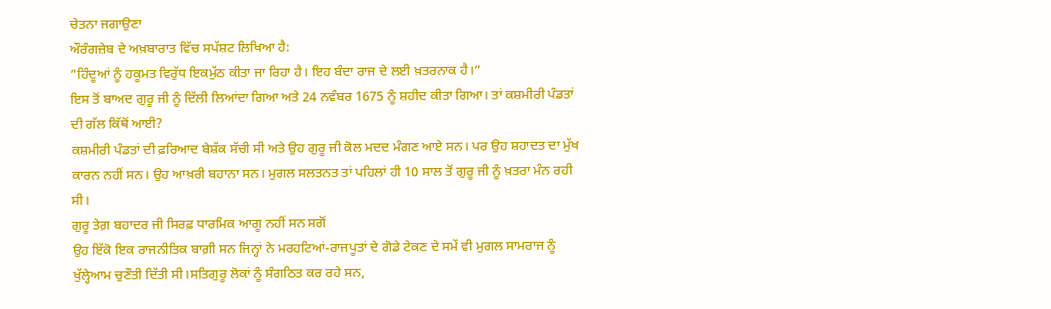ਚੇਤਨਾ ਜਗਾਉਣਾ
ਔਰੰਗਜ਼ੇਬ ਦੇ ਅਖ਼ਬਾਰਾਤ ਵਿੱਚ ਸਪੱਸ਼ਟ ਲਿਖਿਆ ਹੈ:
”ਹਿੰਦੂਆਂ ਨੂੰ ਹਕੂਮਤ ਵਿਰੁੱਧ ਇਕਮੁੱਠ ਕੀਤਾ ਜਾ ਰਿਹਾ ਹੈ। ਇਹ ਬੰਦਾ ਰਾਜ ਦੇ ਲਈ ਖ਼ਤਰਨਾਕ ਹੈ।”
ਇਸ ਤੋਂ ਬਾਅਦ ਗੁਰੂ ਜੀ ਨੂੰ ਦਿੱਲੀ ਲਿਆਂਦਾ ਗਿਆ ਅਤੇ 24 ਨਵੰਬਰ 1675 ਨੂੰ ਸ਼ਹੀਦ ਕੀਤਾ ਗਿਆ। ਤਾਂ ਕਸ਼ਮੀਰੀ ਪੰਡਤਾਂ ਦੀ ਗੱਲ ਕਿੱਥੋਂ ਆਈ?
ਕਸ਼ਮੀਰੀ ਪੰਡਤਾਂ ਦੀ ਫ਼ਰਿਆਦ ਬੇਸ਼ੱਕ ਸੱਚੀ ਸੀ ਅਤੇ ਉਹ ਗੁਰੂ ਜੀ ਕੋਲ ਮਦਦ ਮੰਗਣ ਆਏ ਸਨ। ਪਰ ਉਹ ਸ਼ਹਾਦਤ ਦਾ ਮੁੱਖ ਕਾਰਨ ਨਹੀਂ ਸਨ। ਉਹ ਆਖ਼ਰੀ ਬਹਾਨਾ ਸਨ। ਮੁਗਲ ਸਲਤਨਤ ਤਾਂ ਪਹਿਲਾਂ ਹੀ 10 ਸਾਲ ਤੋਂ ਗੁਰੂ ਜੀ ਨੂੰ ਖ਼ਤਰਾ ਮੰਨ ਰਹੀ ਸੀ।
ਗੁਰੂ ਤੇਗ਼ ਬਹਾਦਰ ਜੀ ਸਿਰਫ਼ ਧਾਰਮਿਕ ਆਗੂ ਨਹੀਂ ਸਨ ਸਗੋਂ
ਉਹ ਇੱਕੋ ਇਕ ਰਾਜਨੀਤਿਕ ਬਾਗ਼ੀ ਸਨ ਜਿਨ੍ਹਾਂ ਨੇ ਮਰਹਟਿਆਂ-ਰਾਜਪੂਤਾਂ ਦੇ ਗੋਡੇ ਟੇਕਣ ਦੇ ਸਮੇਂ ਵੀ ਮੁਗਲ ਸਾਮਰਾਜ ਨੂੰ ਖੁੱਲ੍ਹੇਆਮ ਚੁਣੌਤੀ ਦਿੱਤੀ ਸੀ।ਸਤਿਗੁਰੂ ਲੋਕਾਂ ਨੂੰ ਸੰਗਠਿਤ ਕਰ ਰਹੇ ਸਨ,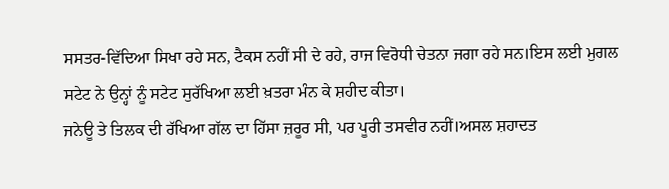ਸਸਤਰ-ਵਿੱਦਿਆ ਸਿਖਾ ਰਹੇ ਸਨ, ਟੈਕਸ ਨਹੀਂ ਸੀ ਦੇ ਰਹੇ, ਰਾਜ ਵਿਰੋਧੀ ਚੇਤਨਾ ਜਗਾ ਰਹੇ ਸਨ।ਇਸ ਲਈ ਮੁਗਲ ਸਟੇਟ ਨੇ ਉਨ੍ਹਾਂ ਨੂੰ ਸਟੇਟ ਸੁਰੱਖਿਆ ਲਈ ਖ਼ਤਰਾ ਮੰਨ ਕੇ ਸ਼ਹੀਦ ਕੀਤਾ।
ਜਨੇਊ ਤੇ ਤਿਲਕ ਦੀ ਰੱਖਿਆ ਗੱਲ ਦਾ ਹਿੱਸਾ ਜ਼ਰੂਰ ਸੀ, ਪਰ ਪੂਰੀ ਤਸਵੀਰ ਨਹੀਂ।ਅਸਲ ਸ਼ਹਾਦਤ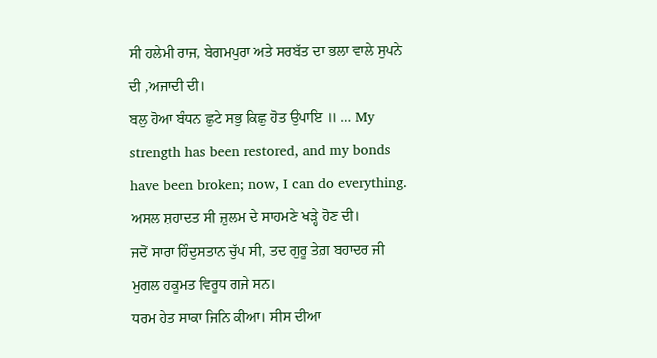ਸੀ ਹਲੇਮੀ ਰਾਜ, ਬੇਗਮਪੁਰਾ ਅਤੇ ਸਰਬੱਤ ਦਾ ਭਲਾ ਵਾਲੇ ਸੁਪਨੇ ਦੀ ,ਅਜਾਦੀ ਦੀ।
ਬਲੁ ਹੋਆ ਬੰਧਨ ਛੁਟੇ ਸਭੁ ਕਿਛੁ ਹੋਤ ਉਪਾਇ ॥ … My strength has been restored, and my bonds have been broken; now, I can do everything.
ਅਸਲ ਸ਼ਹਾਦਤ ਸੀ ਜ਼ੁਲਮ ਦੇ ਸਾਹਮਣੇ ਖੜ੍ਹੇ ਹੋਣ ਦੀ।
ਜਦੋਂ ਸਾਰਾ ਹਿੰਦੁਸਤਾਨ ਚੁੱਪ ਸੀ, ਤਦ ਗੁਰੂ ਤੇਗ਼ ਬਹਾਦਰ ਜੀ ਮੁਗਲ ਹਕੂਮਤ ਵਿਰੂਧ ਗਜੇ ਸਨ।
ਧਰਮ ਹੇਤ ਸਾਕਾ ਜਿਨਿ ਕੀਆ। ਸੀਸ ਦੀਆ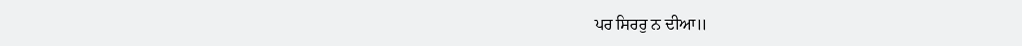ਪਰ ਸਿਰਰੁ ਨ ਦੀਆ॥